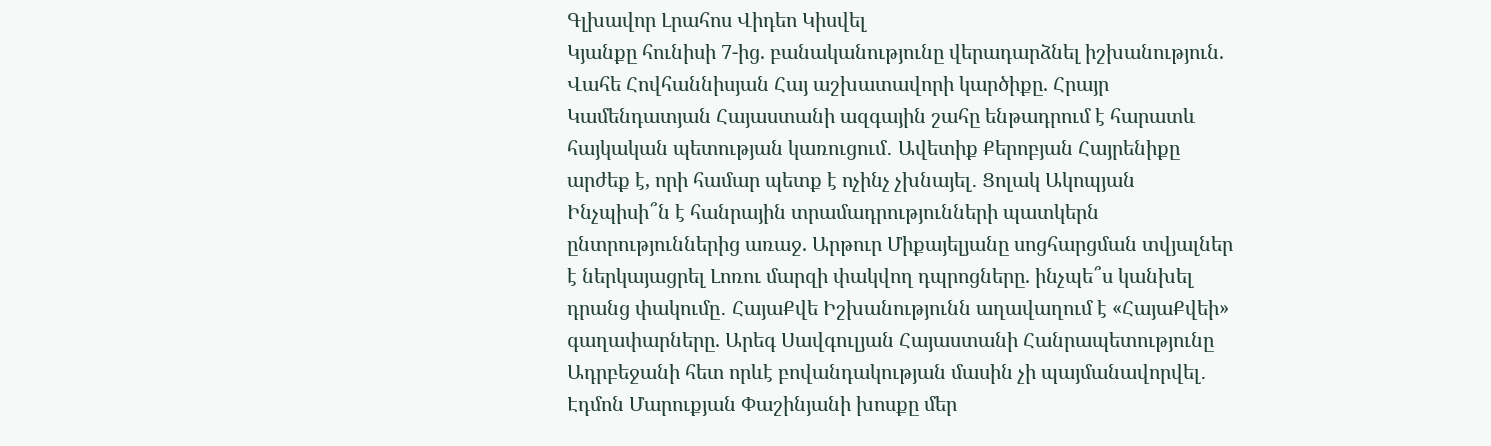Գլխավոր Լրահոս Վիդեո Կիսվել
Կյանքը հունիսի 7-ից. բանականությունը վերադարձնել իշխանություն. Վահե Հովհաննիսյան Հայ աշխատավորի կարծիքը. Հրայր Կամենդատյան Հայաստանի ազգային շահը ենթադրում է հարատև հայկական պետության կառուցում․ Ավետիք Քերոբյան Հայրենիքը արժեք է, որի համար պետք է ոչինչ չխնայել․ Ցոլակ Ակոպյան Ինչպիսի՞ն է հանրային տրամադրությունների պատկերն ընտրություններից առաջ. Արթուր Միքայելյանը սոցհարցման տվյալներ է ներկայացրել Լոռու մարզի փակվող դպրոցները. ինչպե՞ս կանխել դրանց փակումը․ ՀայաՔվե Իշխանությունն աղավաղում է «ՀայաՔվեի» գաղափարները. Արեգ Սավգուլյան Հայաստանի Հանրապետությունը Ադրբեջանի հետ որևէ բովանդակության մասին չի պայմանավորվել․ Էդմոն Մարուքյան Փաշինյանի խոսքը մեր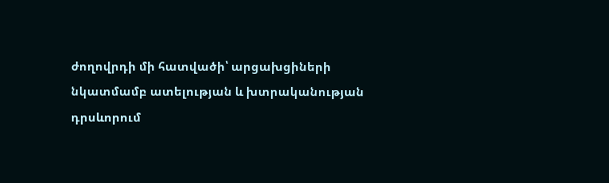ժողովրդի մի հատվածի՝ արցախցիների նկատմամբ ատելության և խտրականության դրսևորում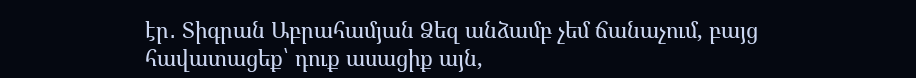էր․ Տիգրան Աբրահամյան Ձեզ անձամբ չեմ ճանաչում, բայց հավատացեք՝ դուք ասացիք այն,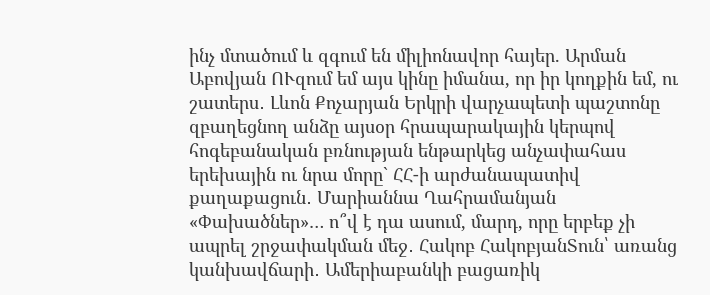ինչ մտածում և զգում են միլիոնավոր հայեր. Արման Աբովյան ՈՒզում եմ այս կինը իմանա, որ իր կողքին եմ, ու շատերս․ Լևոն Քոչարյան Երկրի վարչապետի պաշտոնը զբաղեցնող անձը այսօր հրապարակային կերպով հոգեբանական բռնության ենթարկեց անչափահաս երեխային ու նրա մորը` ՀՀ-ի արժանապատիվ քաղաքացուն․ Մարիաննա Ղահրամանյան
«Փախածներ»… ո՞վ է դա ասում, մարդ, որը երբեք չի ապրել շրջափակման մեջ․ Հակոբ ՀակոբյանՏուն՝ առանց կանխավճարի․ Ամերիաբանկի բացառիկ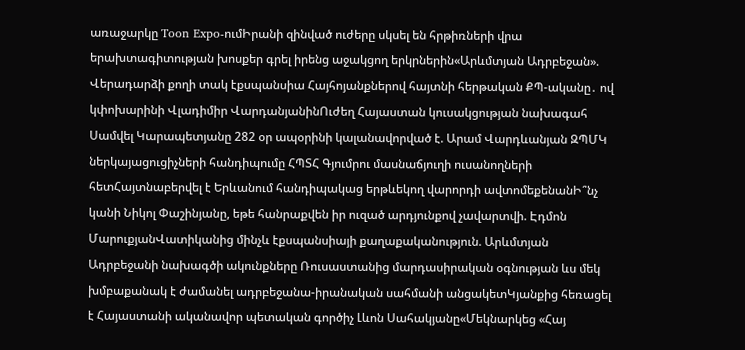առաջարկը Toon Expo-ումԻրանի զինված ուժերը սկսել են հրթիռների վրա երախտագիտության խոսքեր գրել իրենց աջակցող երկրներին«Արևմտյան Ադրբեջան». Վերադարձի քողի տակ էքսպանսիա Հայհոյանքներով հայտնի հերթական ՔՊ-ականը․ ով կփոխարինի Վլադիմիր ՎարդանյանինՈւժեղ Հայաստան կուսակցության նախագահ Սամվել Կարապետյանը 282 օր ապօրինի կալանավորված է. Արամ Վարդևանյան ԶՊՄԿ ներկայացուցիչների հանդիպումը ՀՊՏՀ Գյումրու մասնաճյուղի ուսանողների հետՀայտնաբերվել է Երևանում հանդիպակաց երթևեկող վարորդի ավտոմեքենանԻ՞նչ կանի Նիկոլ Փաշինյանը, եթե հանրաքվեն իր ուզած արդյունքով չավարտվի. Էդմոն ՄարուքյանՎատիկանից մինչև էքսպանսիայի քաղաքականություն. Արևմտյան Ադրբեջանի նախագծի ակունքները Ռուսաստանից մարդասիրական օգնության ևս մեկ խմբաքանակ է ժամանել ադրբեջանա-իրանական սահմանի անցակետԿյանքից հեռացել է Հայաստանի ականավոր պետական գործիչ Լևոն Սահակյանը«Մեկնարկեց «Հայ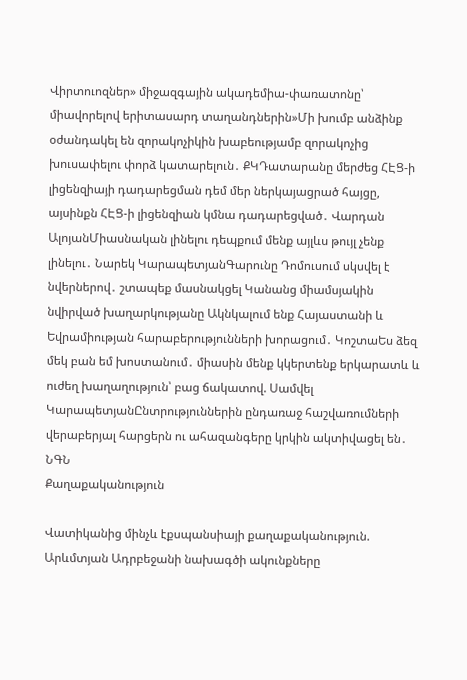Վիրտուոզներ» միջազգային ակադեմիա-փառատոնը՝ միավորելով երիտասարդ տաղանդներին»Մի խումբ անձինք օժանդակել են զորակոչիկին խաբեությամբ զորակոչից խուսափելու փորձ կատարելուն․ ՔԿԴատարանը մերժեց ՀԷՑ-ի լիցենզիայի դադարեցման դեմ մեր ներկայացրած հայցը, այսինքն ՀԷՑ-ի լիցենզիան կմնա դադարեցված․ Վարդան ԱլոյանՄիասնական լինելու դեպքում մենք այլևս թույլ չենք լինելու․ Նարեկ ԿարապետյանԳարունը Դոմուսում սկսվել է նվերներով․ շտապեք մասնակցել Կանանց միամսյակին նվիրված խաղարկությանը Ակնկալում ենք Հայաստանի և Եվրամիության հարաբերությունների խորացում․ ԿոշտաԵս ձեզ մեկ բան եմ խոստանում․ միասին մենք կկերտենք երկարատև և ուժեղ խաղաղություն՝ բաց ճակատով. Սամվել ԿարապետյանԸնտրություններին ընդառաջ հաշվառումների վերաբերյալ հարցերն ու ահազանգերը կրկին ակտիվացել են․ ՆԳՆ
Քաղաքականություն

Վատիկանից մինչև էքսպանսիայի քաղաքականություն. Արևմտյան Ադրբեջանի նախագծի ակունքները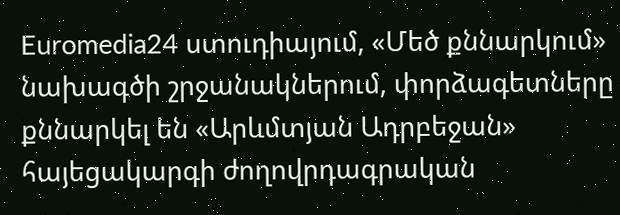Euromedia24 ստուդիայում, «Մեծ քննարկում» նախագծի շրջանակներում, փորձագետները քննարկել են «Արևմտյան Ադրբեջան» հայեցակարգի ժողովրդագրական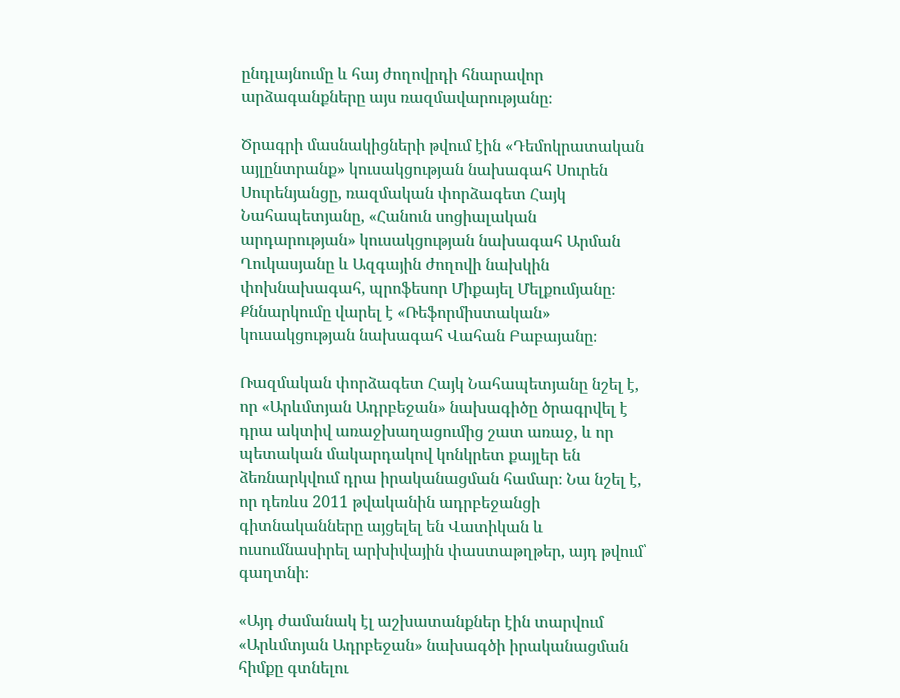ընդլայնումը և հայ ժողովրդի հնարավոր արձագանքները այս ռազմավարությանը։

Ծրագրի մասնակիցների թվում էին «Դեմոկրատական այլընտրանք» կուսակցության նախագահ Սուրեն Սուրենյանցը, ռազմական փորձագետ Հայկ Նահապետյանը, «Հանուն սոցիալական արդարության» կուսակցության նախագահ Արման Ղուկասյանը և Ազգային ժողովի նախկին փոխնախագահ, պրոֆեսոր Միքայել Մելքումյանը։
Քննարկումը վարել է «Ռեֆորմիստական» կուսակցության նախագահ Վահան Բաբայանը։

Ռազմական փորձագետ Հայկ Նահապետյանը նշել է, որ «Արևմտյան Ադրբեջան» նախագիծը ծրագրվել է դրա ակտիվ առաջխաղացումից շատ առաջ, և որ պետական մակարդակով կոնկրետ քայլեր են ձեռնարկվում դրա իրականացման համար։ Նա նշել է, որ դեռևս 2011 թվականին ադրբեջանցի գիտնականները այցելել են Վատիկան և ուսումնասիրել արխիվային փաստաթղթեր, այդ թվում՝ գաղտնի։

«Այդ ժամանակ էլ աշխատանքներ էին տարվում «Արևմտյան Ադրբեջան» նախագծի իրականացման հիմքը գտնելու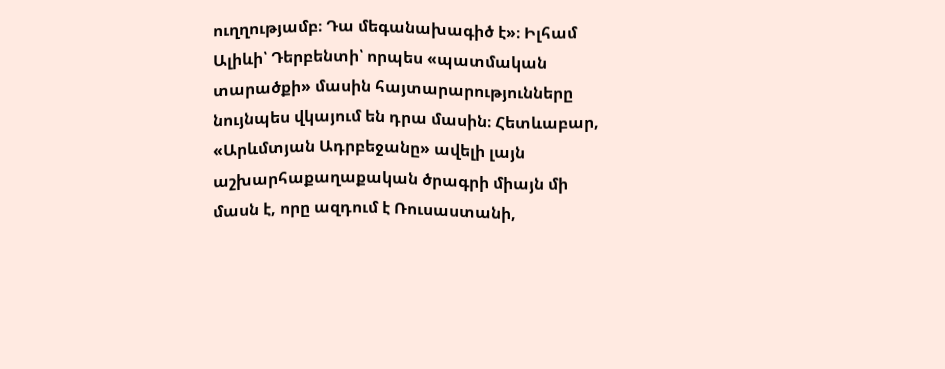ուղղությամբ։ Դա մեգանախագիծ է»։ Իլհամ Ալիևի՝ Դերբենտի՝ որպես «պատմական տարածքի» մասին հայտարարությունները նույնպես վկայում են դրա մասին։ Հետևաբար, «Արևմտյան Ադրբեջանը» ավելի լայն աշխարհաքաղաքական ծրագրի միայն մի մասն է, որը ազդում է Ռուսաստանի,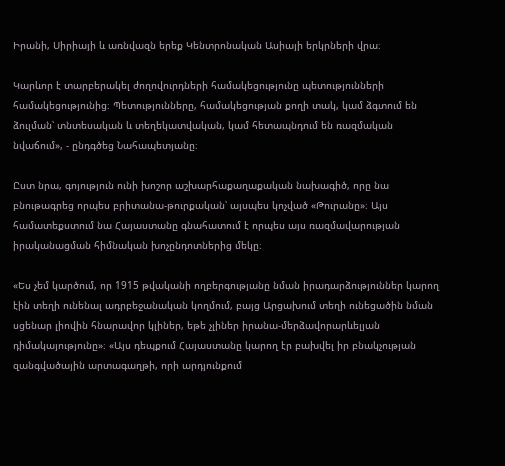Իրանի, Սիրիայի և առնվազն երեք Կենտրոնական Ասիայի երկրների վրա։

Կարևոր է տարբերակել ժողովուրդների համակեցությունը պետությունների համակեցությունից։ Պետությունները, համակեցության քողի տակ, կամ ձգտում են ձուլման՝ տնտեսական և տեղեկատվական, կամ հետապնդում են ռազմական նվաճում», - ընդգծեց Նահապետյանը։

Ըստ նրա, գոյություն ունի խոշոր աշխարհաքաղաքական նախագիծ, որը նա բնութագրեց որպես բրիտանա-թուրքական՝ այսպես կոչված «Թուրանը»։ Այս համատեքստում նա Հայաստանը գնահատում է որպես այս ռազմավարության իրականացման հիմնական խոչընդոտներից մեկը։

«Ես չեմ կարծում, որ 1915 թվականի ողբերգությանը նման իրադարձություններ կարող էին տեղի ունենալ ադրբեջանական կողմում, բայց Արցախում տեղի ունեցածին նման սցենար լիովին հնարավոր կլիներ, եթե չլիներ իրանա-մերձավորարևելյան դիմակայությունը»։ «Այս դեպքում Հայաստանը կարող էր բախվել իր բնակչության զանգվածային արտագաղթի, որի արդյունքում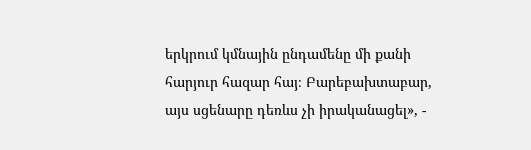երկրում կմնային ընդամենը մի քանի հարյուր հազար հայ։ Բարեբախտաբար, այս սցենարը դեռևս չի իրականացել», -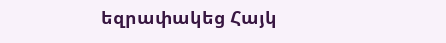եզրափակեց Հայկ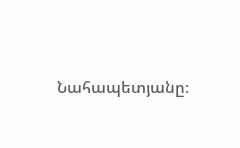Նահապետյանը։